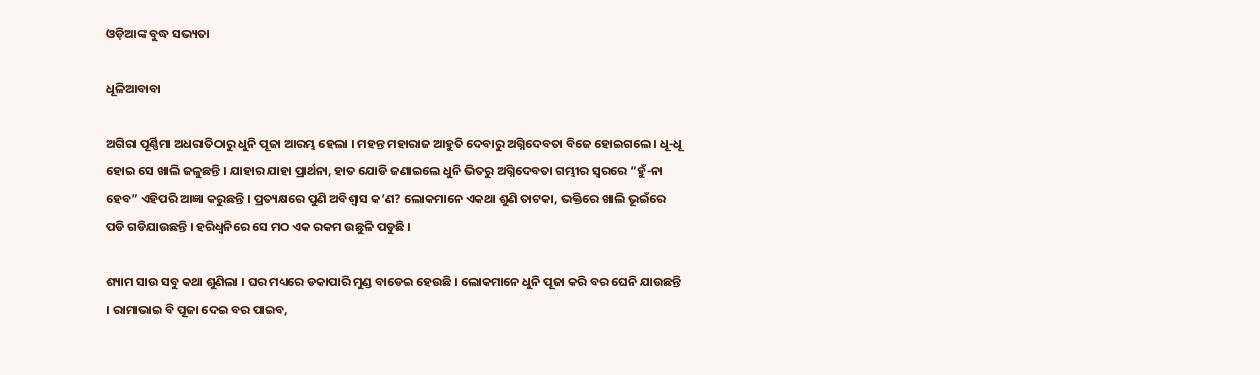ଓଡ଼ିଆଙ୍କ ବୁଦ୍ଧ ସଭ୍ୟତା

ଧୂଳିଆବାବା

ଅଗିରା ପୂର୍ଣ୍ଣିମା ଅଧରାତିଠାରୁ ଧୁନି ପୂଜା ଆରମ୍ଭ ହେଲା । ମହନ୍ତ ମହାରାଜ ଆହୁତି ଦେବାରୁ ଅଗ୍ନିଦେବତା ବିଜେ ହୋଇଗଲେ । ଧୂ-ଧୂ ହୋଇ ସେ ଖାଲି ଜଳୁଛନ୍ତି । ଯାହାର ଯାହା ପ୍ରାର୍ଥନା, ହାତ ଯୋଡି ଜଣାଇଲେ ଧୁନି ଭିତରୁ ଅଗ୍ନିଦେବତା ଗମ୍ଭୀର ସ୍ୱରରେ “ହୁଁ-ନା ହେବ” ଏହିପରି ଆଜ୍ଞା କରୁଛନ୍ତି । ପ୍ରତ୍ୟକ୍ଷରେ ପୁଣି ଅବିଶ୍ୱାସ କ’ଣ? ଲୋକମାନେ ଏକଥା ଶୁଣି ତାଟକା, ଭକ୍ତିରେ ଖାଲି ଭୂଇଁରେ ପଡି ଗଡିଯାଉଛନ୍ତି । ହରିଧ୍ୱନିରେ ସେ ମଠ ଏକ ରକମ ଉଛୁଳି ପଡୁଛି ।

ଶ୍ୟାମ ସାଉ ସବୁ କଥା ଶୁଣିଲା । ଘର ମଧ୍ୟରେ ଡକାପାରି ମୁଣ୍ଡ ବାଡେଇ ହେଉଛି । ଲୋକମାନେ ଧୁନି ପୂଜା କରି ବର ଘେନି ଯାଉଛନ୍ତି । ରାମାଭାଇ ବି ପୂଜା ଦେଇ ବର ପାଇବ,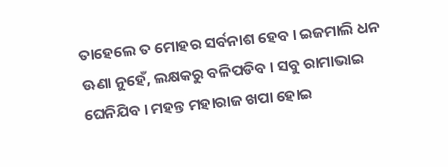ତାହେଲେ ତ ମୋହର ସର୍ବନାଶ ହେବ । ଇଜମାଲି ଧନ ଊଣା ନୁହେଁ, ଲକ୍ଷକରୁ ବଳିପଡିବ । ସବୁ ରାମାଭାଇ ଘେନିଯିବ । ମହନ୍ତ ମହାରାଜ ଖପା ହୋଇ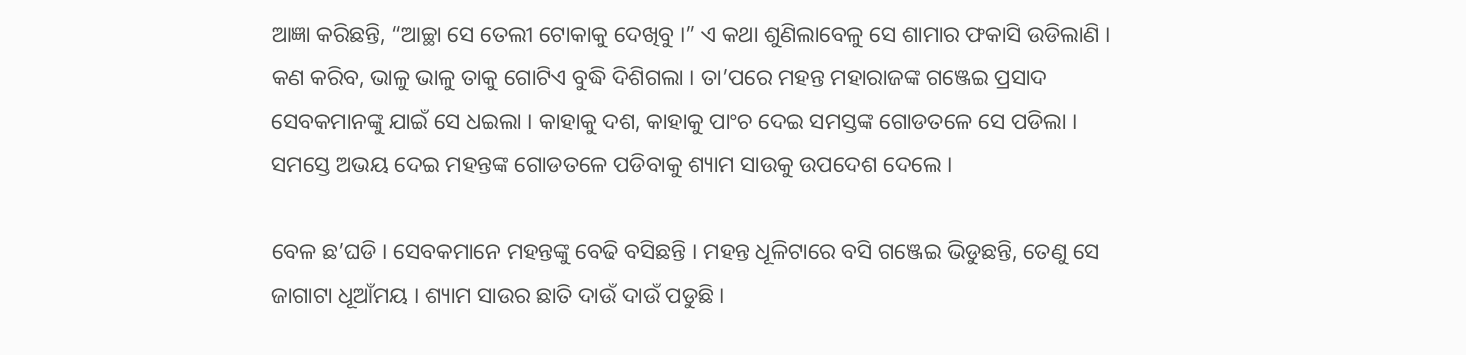ଆଜ୍ଞା କରିଛନ୍ତି, “ଆଚ୍ଛା ସେ ତେଲୀ ଟୋକାକୁ ଦେଖିବୁ ।” ଏ କଥା ଶୁଣିଲାବେଳୁ ସେ ଶାମାର ଫକାସି ଉଡିଲାଣି । କଣ କରିବ, ଭାଳୁ ଭାଳୁ ତାକୁ ଗୋଟିଏ ବୁଦ୍ଧି ଦିଶିଗଲା । ତା’ପରେ ମହନ୍ତ ମହାରାଜଙ୍କ ଗଞ୍ଜେଇ ପ୍ରସାଦ ସେବକମାନଙ୍କୁ ଯାଇଁ ସେ ଧଇଲା । କାହାକୁ ଦଶ, କାହାକୁ ପାଂଚ ଦେଇ ସମସ୍ତଙ୍କ ଗୋଡତଳେ ସେ ପଡିଲା । ସମସ୍ତେ ଅଭୟ ଦେଇ ମହନ୍ତଙ୍କ ଗୋଡତଳେ ପଡିବାକୁ ଶ୍ୟାମ ସାଉକୁ ଉପଦେଶ ଦେଲେ ।

ବେଳ ଛ’ଘଡି । ସେବକମାନେ ମହନ୍ତଙ୍କୁ ବେଢି ବସିଛନ୍ତି । ମହନ୍ତ ଧୂଳିଟାରେ ବସି ଗଞ୍ଜେଇ ଭିଡୁଛନ୍ତି, ତେଣୁ ସେ ଜାଗାଟା ଧୂଆଁମୟ । ଶ୍ୟାମ ସାଉର ଛାତି ଦାଉଁ ଦାଉଁ ପଡୁଛି ।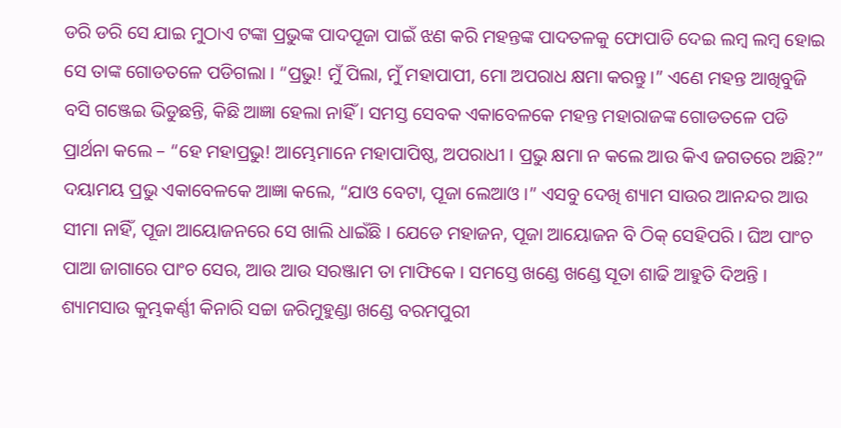ଡରି ଡରି ସେ ଯାଇ ମୁଠାଏ ଟଙ୍କା ପ୍ରଭୁଙ୍କ ପାଦପୂଜା ପାଇଁ ଝଣ କରି ମହନ୍ତଙ୍କ ପାଦତଳକୁ ଫୋପାଡି ଦେଇ ଲମ୍ବ ଲମ୍ବ ହୋଇ ସେ ତାଙ୍କ ଗୋଡତଳେ ପଡିଗଲା । “ପ୍ରଭୁ! ମୁଁ ପିଲା, ମୁଁ ମହାପାପୀ, ମୋ ଅପରାଧ କ୍ଷମା କରନ୍ତୁ ।” ଏଣେ ମହନ୍ତ ଆଖିବୁଜି ବସି ଗଞ୍ଜେଇ ଭିଡୁଛନ୍ତି, କିଛି ଆଜ୍ଞା ହେଲା ନାହିଁ । ସମସ୍ତ ସେବକ ଏକାବେଳକେ ମହନ୍ତ ମହାରାଜଙ୍କ ଗୋଡତଳେ ପଡି ପ୍ରାର୍ଥନା କଲେ – “ହେ ମହାପ୍ରଭୁ! ଆମ୍ଭେମାନେ ମହାପାପିଷ୍ଠ, ଅପରାଧୀ । ପ୍ରଭୁ କ୍ଷମା ନ କଲେ ଆଉ କିଏ ଜଗତରେ ଅଛି?” ଦୟାମୟ ପ୍ରଭୁ ଏକାବେଳକେ ଆଜ୍ଞା କଲେ, “ଯାଓ ବେଟା, ପୂଜା ଲେଆଓ ।” ଏସବୁ ଦେଖି ଶ୍ୟାମ ସାଉର ଆନନ୍ଦର ଆଉ ସୀମା ନାହିଁ, ପୂଜା ଆୟୋଜନରେ ସେ ଖାଲି ଧାଇଁଛି । ଯେଡେ ମହାଜନ, ପୂଜା ଆୟୋଜନ ବି ଠିକ୍ ସେହିପରି । ଘିଅ ପାଂଚ ପାଆ ଜାଗାରେ ପାଂଚ ସେର, ଆଉ ଆଉ ସରଞ୍ଜାମ ତା ମାଫିକେ । ସମସ୍ତେ ଖଣ୍ଡେ ଖଣ୍ଡେ ସୂତା ଶାଢି ଆହୁତି ଦିଅନ୍ତି । ଶ୍ୟାମସାଉ କୁମ୍ଭକର୍ଣ୍ଣୀ କିନାରି ସଚ୍ଚା ଜରିମୁହୁଣ୍ଡା ଖଣ୍ଡେ ବରମପୁରୀ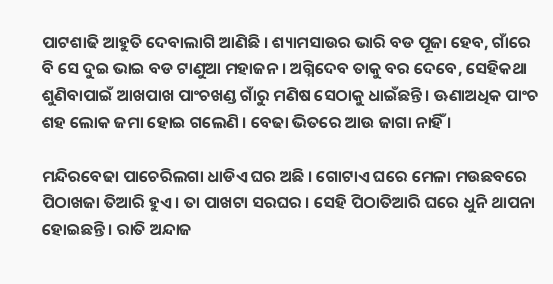ପାଟଶାଢି ଆହୁତି ଦେବାଲାଗି ଆଣିଛି । ଶ୍ୟାମସାଉର ଭାରି ବଡ ପୂଜା ହେବ, ଗାଁରେ ବି ସେ ଦୁଇ ଭାଇ ବଡ ଟାଣୁଆ ମହାଜନ । ଅଗ୍ନିଦେବ ତାକୁ ବର ଦେବେ, ସେହିକଥା ଶୁଣିବାପାଇଁ ଆଖପାଖ ପାଂଚଖଣ୍ଡ ଗାଁରୁ ମଣିଷ ସେଠାକୁ ଧାଇଁଛନ୍ତି । ଊଣାଅଧିକ ପାଂଚ ଶହ ଲୋକ ଜମା ହୋଇ ଗଲେଣି । ବେଢା ଭିତରେ ଆଉ ଜାଗା ନାହିଁ ।

ମନ୍ଦିରବେଢା ପାଚେରିଲଗା ଧାଡିଏ ଘର ଅଛି । ଗୋଟାଏ ଘରେ ମେଳା ମଉଛବରେ ପିଠାଖଜା ତିଆରି ହୁଏ । ତା ପାଖଟା ସରଘର । ସେହି ପିଠାତିଆରି ଘରେ ଧୁନି ଥାପନା ହୋଇଛନ୍ତି । ରାତି ଅନ୍ଦାଜ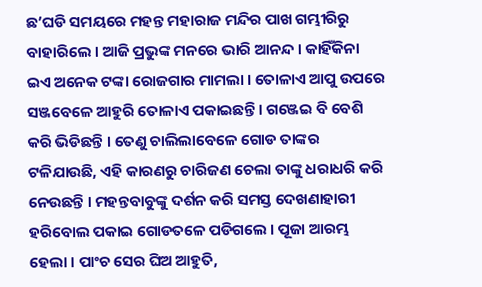ଛ’ଘଡି ସମୟରେ ମହନ୍ତ ମହାରାଜ ମନ୍ଦିର ପାଖ ଗମ୍ଭୀରିରୁ ବାହାରିଲେ । ଆଜି ପ୍ରଭୁଙ୍କ ମନରେ ଭାରି ଆନନ୍ଦ । କାହିଁକିନା ଇଏ ଅନେକ ଟଙ୍କା ରୋଜଗାର ମାମଲା । ତୋଳାଏ ଆପୁ ଉପରେ ସଞ୍ଜବେଳେ ଆହୁରି ତୋଳାଏ ପକାଇଛନ୍ତି । ଗଞ୍ଜେଇ ବି ବେଶି କରି ଭିଡିଛନ୍ତି । ତେଣୁ ଚାଲିଲାବେଳେ ଗୋଡ ତାଙ୍କର ଟଳିଯାଉଛି, ଏହି କାରଣରୁ ଚାରିଜଣ ଚେଲା ତାଙ୍କୁ ଧରାଧରି କରି ନେଉଛନ୍ତି । ମହନ୍ତବାବୁଙ୍କୁ ଦର୍ଶନ କରି ସମସ୍ତ ଦେଖଣାହାରୀ ହରିବୋଲ ପକାଇ ଗୋଡତଳେ ପଡିଗଲେ । ପୂଜା ଆରମ୍ଭ ହେଲା । ପାଂଚ ସେର ଘିଅ ଆହୁତି,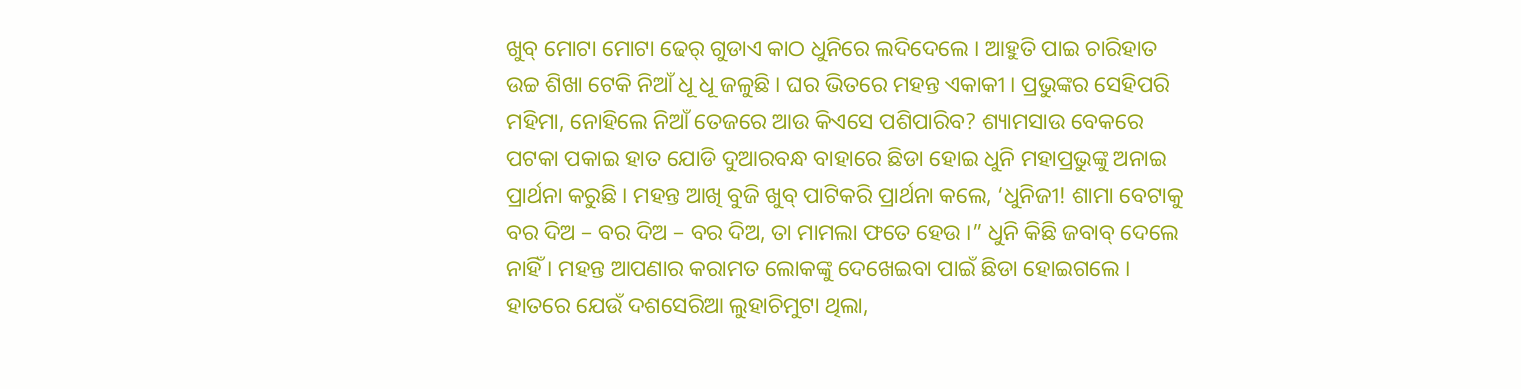ଖୁବ୍ ମୋଟା ମୋଟା ଢେର୍ ଗୁଡାଏ କାଠ ଧୁନିରେ ଲଦିଦେଲେ । ଆହୁତି ପାଇ ଚାରିହାତ ଉଚ୍ଚ ଶିଖା ଟେକି ନିଆଁ ଧୂ ଧୂ ଜଳୁଛି । ଘର ଭିତରେ ମହନ୍ତ ଏକାକୀ । ପ୍ରଭୁଙ୍କର ସେହିପରି ମହିମା, ନୋହିଲେ ନିଆଁ ତେଜରେ ଆଉ କିଏସେ ପଶିପାରିବ? ଶ୍ୟାମସାଉ ବେକରେ ପଟକା ପକାଇ ହାତ ଯୋଡି ଦୁଆରବନ୍ଧ ବାହାରେ ଛିଡା ହୋଇ ଧୁନି ମହାପ୍ରଭୁଙ୍କୁ ଅନାଇ ପ୍ରାର୍ଥନା କରୁଛି । ମହନ୍ତ ଆଖି ବୁଜି ଖୁବ୍ ପାଟିକରି ପ୍ରାର୍ଥନା କଲେ, ‘ଧୁନିଜୀ! ଶାମା ବେଟାକୁ ବର ଦିଅ – ବର ଦିଅ – ବର ଦିଅ, ତା ମାମଲା ଫତେ ହେଉ ।” ଧୁନି କିଛି ଜବାବ୍ ଦେଲେ ନାହିଁ । ମହନ୍ତ ଆପଣାର କରାମତ ଲୋକଙ୍କୁ ଦେଖେଇବା ପାଇଁ ଛିଡା ହୋଇଗଲେ । ହାତରେ ଯେଉଁ ଦଶସେରିଆ ଲୁହାଚିମୁଟା ଥିଲା,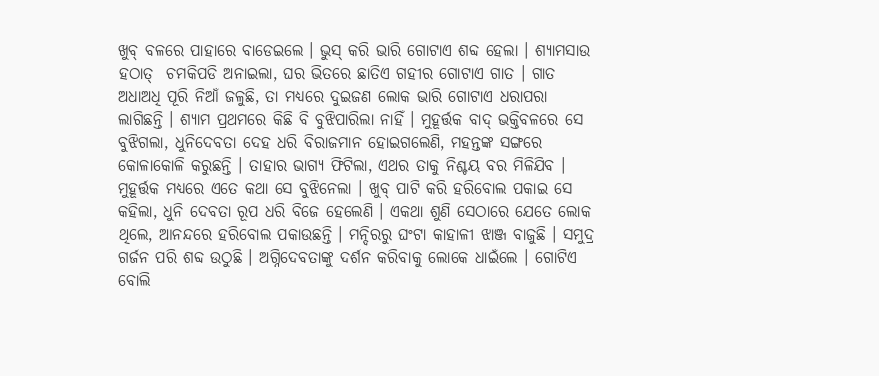ଖୁବ୍ ବଳରେ ପାହାରେ ବାଡେଇଲେ । ଭୁସ୍ କରି ଭାରି ଗୋଟାଏ ଶବ୍ଦ ହେଲା । ଶ୍ୟାମସାଉ ହଠାତ୍  ଚମକିପଡି ଅନାଇଲା, ଘର ଭିତରେ ଛାତିଏ ଗହୀର ଗୋଟାଏ ଗାତ । ଗାତ ଅଧାଅଧି ପୂରି ନିଆଁ ଜଳୁଛି, ତା ମଧ୍ୟରେ ଦୁଇଜଣ ଲୋକ ଭାରି ଗୋଟାଏ ଧରାପରା ଲାଗିଛନ୍ତି । ଶ୍ୟାମ ପ୍ରଥମରେ କିଛି ବି ବୁଝିପାରିଲା ନାହିଁ । ମୁହୂର୍ତ୍ତକ ବାଦ୍ ଭକ୍ତିବଳରେ ସେ ବୁଝିଗଲା, ଧୁନିଦେବତା ଦେହ ଧରି ବିରାଜମାନ ହୋଇଗଲେଣି, ମହନ୍ତଙ୍କ ସଙ୍ଗରେ କୋଳାକୋଳି କରୁଛନ୍ତି । ତାହାର ଭାଗ୍ୟ ଫିଟିଲା, ଏଥର ତାକୁ ନିଶ୍ଚୟ ବର ମିଳିଯିବ । ମୁହୂର୍ତ୍ତକ ମଧ୍ୟରେ ଏତେ କଥା ସେ ବୁଝିନେଲା । ଖୁବ୍ ପାଟି କରି ହରିବୋଲ ପକାଇ ସେ କହିଲା, ଧୁନି ଦେବତା ରୂପ ଧରି ବିଜେ ହେଲେଣି । ଏକଥା ଶୁଣି ସେଠାରେ ଯେତେ ଲୋକ ଥିଲେ, ଆନନ୍ଦରେ ହରିବୋଲ ପକାଉଛନ୍ତି । ମନ୍ଦିରରୁ ଘଂଟା କାହାଳୀ ଝାଞ୍ଜ ବାଜୁଛି । ସମୁଦ୍ର ଗର୍ଜନ ପରି ଶବ୍ଦ ଉଠୁଛି । ଅଗ୍ନିଦେବତାଙ୍କୁ ଦର୍ଶନ କରିବାକୁ ଲୋକେ ଧାଇଁଲେ । ଗୋଟିଏ ବୋଲି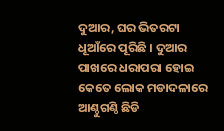ଦୁଆର, ଘର ଭିତରଟା ଧୂଆଁରେ ପୂରିଛି । ଦୁଆର ପାଖରେ ଧରାପରା ହୋଇ କେତେ ଲୋକ ମଡାଦଳାରେ ଆଣ୍ଠୁଗଣ୍ଠି ଛିଡି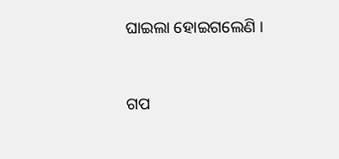ଘାଇଲା ହୋଇଗଲେଣି ।


ଗପ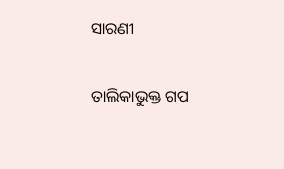ସାରଣୀ

ତାଲିକାଭୁକ୍ତ ଗପ